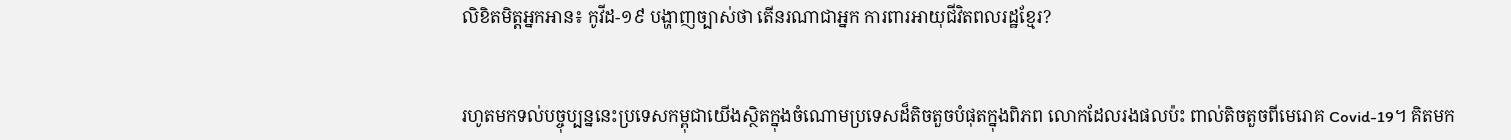លិខិតមិត្តអ្នកអាន៖ កូវីដ-១៩ បង្ហាញច្បាស់ថា តើនរណាជាអ្នក ការពារអាយុជីវិតពលរដ្ឋខ្មែរ?


រហូតមកទល់បច្ចុប្បន្ននេះប្រទេសកម្ពុជាយើងស្ថិតក្នុងចំណោមប្រទេសដ៏តិចតួចបំផុតក្នុងពិភព លោកដែលរងផលប៉ះ ពាល់តិចតួចពីមេរោគ Covid-19។ គិតមក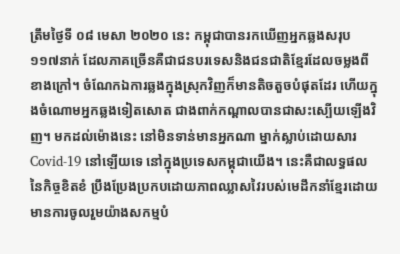ត្រឹមថ្ងៃទី ០៨ មេសា ២០២០ នេះ កម្ពុជាបានរកឃើញអ្នកឆ្លងសរុប ១១៧នាក់ ដែលភាគច្រើនគឺជាជនបរទេសនិងជនជាតិខ្មែរដែលចម្លងពីខាងក្រៅ។ ចំណែកឯការឆ្លងក្នុងស្រុកវិញក៏មានតិចតួចបំផុតដែរ ហើយក្នុងចំណោមអ្នកឆ្លងទៀតសោត ជាងពាក់កណ្តាលបានជាសះស្បើយឡើងវិញ។ មកដល់ម៉ោងនេះ នៅមិនទាន់មានអ្នកណា ម្នាក់ស្លាប់ដោយសារ Covid-19 នៅឡើយទេ នៅក្នុងប្រទេសកម្ពុជាយើង។ នេះគឺជាលទ្ធផលនៃកិច្ចខិតខំ ប្រឹងប្រែងប្រកបដោយភាពឈ្លាសវៃរបស់មេដឹកនាំខ្មែរដោយមានការចូលរួមយ៉ាងសកម្មបំ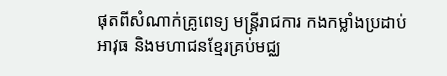ផុតពីសំណាក់គ្រូពេទ្យ មន្ត្រីរាជការ កងកម្លាំងប្រដាប់អាវុធ និងមហាជនខ្មែរគ្រប់មជ្ឈ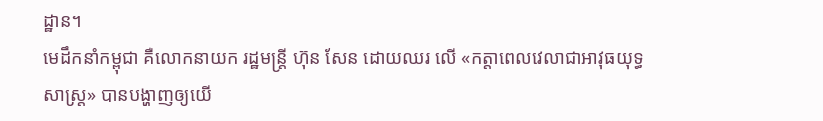ដ្ឋាន។
មេដឹកនាំកម្ពុជា គឺលោកនាយក រដ្ឋមន្ត្រី ហ៊ុន សែន ដោយឈរ លើ «កត្តាពេលវេលាជាអាវុធយុទ្ធសាស្ត្រ» បានបង្ហាញឲ្យយើ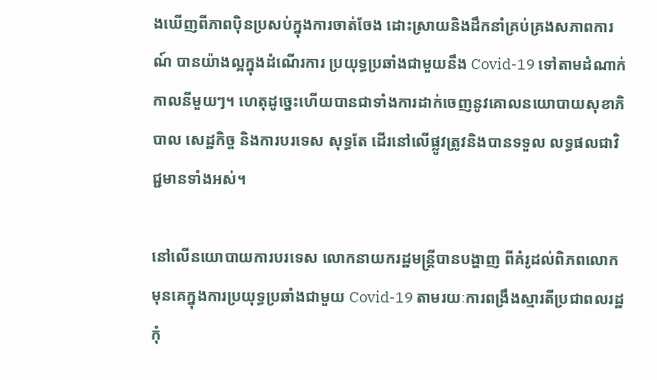ងឃើញពីភាពប៉ិនប្រសប់ក្នុងការចាត់ចែង ដោះស្រាយនិងដឹកនាំគ្រប់គ្រងសភាពការណ៍ បានយ៉ាងល្អក្នុងដំណើរការ ប្រយុទ្ធប្រឆាំងជាមួយនឹង Covid-19 ទៅតាមដំណាក់កាលនីមួយៗ។ ហេតុដូច្នេះហើយបានជាទាំងការដាក់ចេញនូវគោលនយោបាយសុខាភិបាល សេដ្ឋកិច្ច និងការបរទេស សុទ្ធតែ ដើរនៅលើផ្លូវត្រូវនិងបានទទួល លទ្ធផលជាវិជ្ជមានទាំងអស់។

នៅលើនយោបាយការបរទេស លោកនាយករដ្ឋមន្ត្រីបានបង្ហាញ ពីគំរូដល់ពិភពលោកមុនគេក្នុងការប្រយុទ្ធប្រឆាំងជាមួយ Covid-19 តាមរយៈការពង្រឹងស្មារតីប្រជាពលរដ្ឋកុំ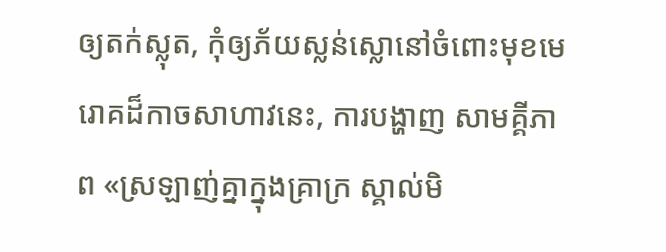ឲ្យតក់ស្លុត, កុំឲ្យភ័យស្លន់ស្លោនៅចំពោះមុខមេរោគដ៏កាចសាហាវនេះ, ការបង្ហាញ សាមគ្គីភាព «ស្រឡាញ់គ្នាក្នុងគ្រាក្រ ស្គាល់មិ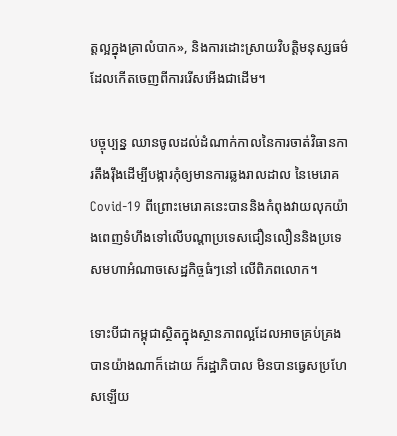ត្តល្អក្នុងគ្រាលំបាក», និងការដោះស្រាយវិបត្តិមនុស្សធម៌ដែលកើតចេញពីការរើសអើងជាដើម។

បច្ចុប្បន្ន ឈានចូលដល់ដំណាក់កាលនៃការចាត់វិធានការតឹងរ៉ឹងដើម្បីបង្ការកុំឲ្យមានការឆ្លងរាលដាល នៃមេរោគ Covid-19 ពីព្រោះមេរោគនេះបាននិងកំពុងវាយលុកយ៉ាងពេញទំហឹងទៅលើបណ្តាប្រទេសជឿនលឿននិងប្រទេសមហាអំណាចសេដ្ឋកិច្ចធំៗនៅ លើពិភពលោក។

ទោះបីជាកម្ពុជាស្ថិតក្នុងស្ថានភាពល្អដែលអាចគ្រប់គ្រងបានយ៉ាងណាក៏ដោយ ក៏រដ្ឋាភិបាល មិនបានធ្វេសប្រហែសឡើយ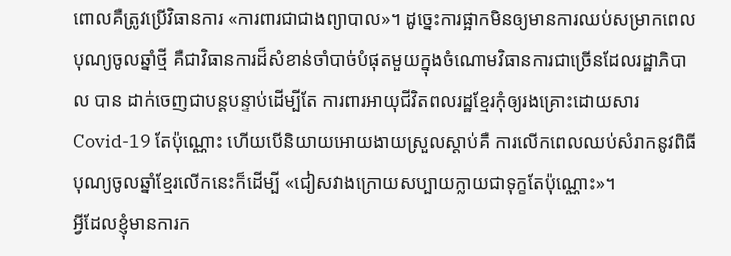ពោលគឺត្រូវប្រើវិធានការ «ការពារជាជាងព្យាបាល»។ ដូច្នេះការផ្អាកមិនឲ្យមានការឈប់សម្រាកពេលបុណ្យចូលឆ្នាំថ្មី គឺជាវិធានការដ៏សំខាន់ចាំបាច់បំផុតមួយក្នុងចំណោមវិធានការជាច្រើនដែលរដ្ឋាភិបាល បាន ដាក់ចេញជាបន្តបន្ទាប់ដើម្បីតែ ការពារអាយុជីវិតពលរដ្ឋខ្មែរកុំឲ្យរងគ្រោះដោយសារ Covid-19 តែប៉ុណ្ណោះ ហើយបើនិយាយអោយងាយស្រួលស្តាប់គឺ ការលើកពេលឈប់សំរាកនូវពិធីបុណ្យចូលឆ្នាំខ្មែរលើកនេះក៏ដើម្បី «ជៀសវាងក្រោយសប្បាយក្លាយជាទុក្ខតែប៉ុណ្ណោះ»។
អ្វីដែលខ្ញុំមានការក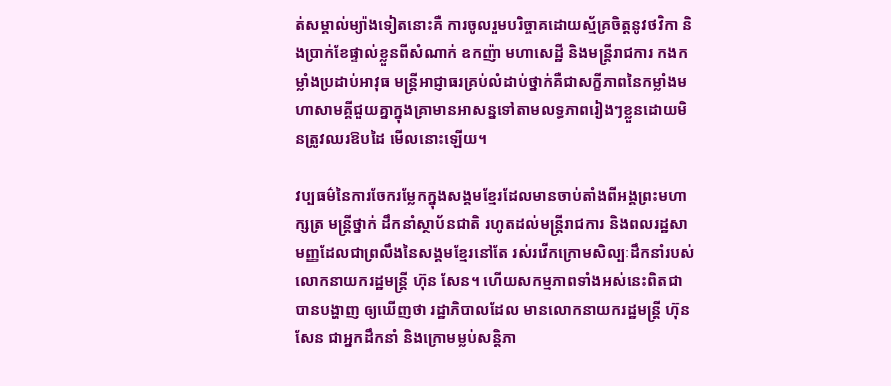ត់សម្គាល់ម្យ៉ាងទៀតនោះគឺ ការចូលរួមបរិច្ចាគដោយស្ម័គ្រចិត្តនូវថវិកា និងប្រាក់ខែផ្ទាល់ខ្លួនពីសំណាក់ ឧកញ៉ា មហាសេដ្ឋី និងមន្ត្រីរាជការ កងកម្លាំងប្រដាប់អាវុធ មន្ត្រីអាជ្ញាធរគ្រប់លំដាប់ថ្នាក់គឺជាសក្ខីភាពនៃកម្លាំងមហាសាមគ្គីជួយគ្នាក្នុងគ្រាមានអាសន្នទៅតាមលទ្ធភាពរៀងៗខ្លួនដោយមិនត្រូវឈរឱបដៃ មើលនោះឡើយ។

វប្បធម៌នៃការចែករម្លែកក្នុងសង្គមខ្មែរដែលមានចាប់តាំងពីអង្គព្រះមហាក្សត្រ មន្ត្រីថ្នាក់ ដឹកនាំស្ថាប័នជាតិ រហូតដល់មន្ត្រីរាជការ និងពលរដ្ឋសាមញ្ញដែលជាព្រលឹងនៃសង្គមខ្មែរនៅតែ រស់រវើកក្រោមសិល្បៈដឹកនាំរបស់លោកនាយករដ្ឋមន្ត្រី ហ៊ុន សែន។ ហើយសកម្មភាពទាំងអស់នេះពិតជាបានបង្ហាញ ឲ្យឃើញថា រដ្ឋាភិបាលដែល មានលោកនាយករដ្ឋមន្ត្រី ហ៊ុន សែន ជាអ្នកដឹកនាំ និងក្រោមម្លប់សន្តិភា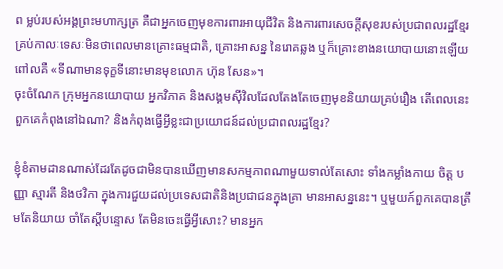ព ម្លប់របស់អង្គព្រះមហាក្សត្រ គឺជាអ្នកចេញមុខការពារអាយុជីវិត និងការពារសេចក្តីសុខរបស់ប្រជាពលរដ្ឋខ្មែរគ្រប់កាលៈទេសៈមិនថាពេលមានគ្រោះធម្មជាតិ, គ្រោះអាសន្ន នៃរោគឆ្លង ឬក៏គ្រោះខាងនយោបាយនោះឡើយ ពៅលគឺ «ទីណាមានទុក្ខទីនោះមានមុខលោក ហ៊ុន សែន»។
ចុះចំណែក ក្រុមអ្នកនយោបាយ អ្នកវិភាគ និងសង្គមស៊ីវិលដែលតែងតែចេញមុខនិយាយគ្រប់រឿង តើពេលនេះពួកគេកំពុងនៅឯណា? និងកំពុងធ្វើអ្វីខ្លះជាប្រយោជន៍ដល់ប្រជាពលរដ្ឋខ្មែរ?

ខ្ញុំខំតាមដានណាស់ដែរតែដូចជាមិនបានឃើញមានសកម្មភាពណាមួយទាល់តែសោះ ទាំងកម្លាំងកាយ ចិត្ត បញ្ញា ស្មារតី និងថវិកា ក្នុងការជួយដល់ប្រទេសជាតិនិងប្រជាជនក្នុងគ្រា មានអាសន្ននេះ។ ឬមួយក៍ពួកគេបានត្រឹមតែនិយាយ ចាំតែស្តីបន្ទោស តែមិនចេះធ្វើអ្វីសោះ? មានអ្នក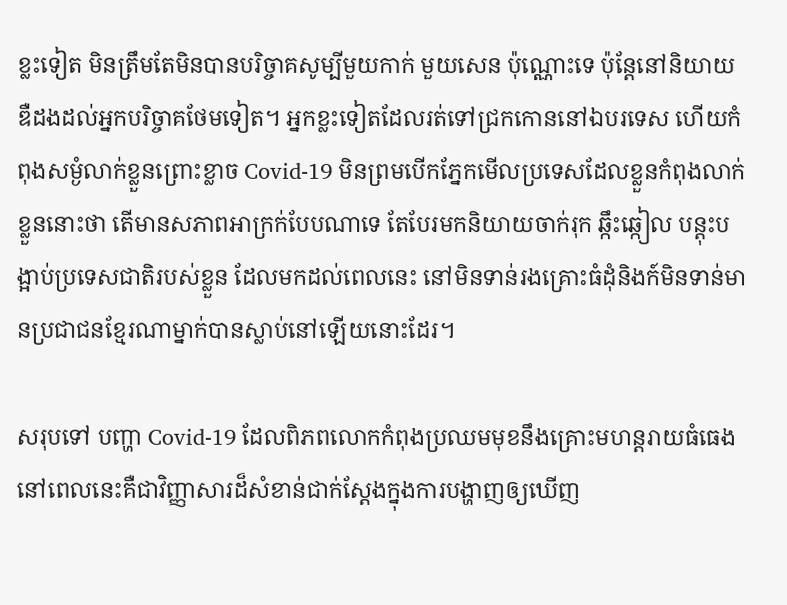ខ្លះទៀត មិនត្រឹមតែមិនបានបរិច្ចាគសូម្បីមួយកាក់ មួយសេន ប៉ុណ្ណោះទេ ប៉ុន្តែនៅនិយាយឌឺដងដល់អ្នកបរិច្ចាគថែមទៀត។ អ្នកខ្លះទៀតដែលរត់ទៅជ្រកកោននៅឯបរទេស ហើយកំពុងសម្ងំលាក់ខ្លួនព្រោះខ្លាច Covid-19 មិនព្រមបើកភ្នែកមើលប្រទេសដែលខ្លួនកំពុងលាក់ខ្លួននោះថា តើមានសភាពអាក្រក់បែបណាទេ តែបែរមកនិយាយចាក់រុក ឆ្កឹះឆ្កៀល បន្តុះបង្អាប់ប្រទេសជាតិរបស់ខ្លួន ដែលមកដល់ពេលនេះ នៅមិនទាន់រងគ្រោះធំដុំនិងក៍មិនទាន់មានប្រជាជនខ្មែរណាម្នាក់បានស្លាប់នៅឡើយនោះដែរ។

សរុបទៅ បញ្ហា Covid-19 ដែលពិភពលោកកំពុងប្រឈមមុខនឹងគ្រោះមហន្តរាយធំធេងនៅពេលនេះគឺជាវិញ្ញាសារដ៏សំខាន់ជាក់ស្តែងក្នុងការបង្ហាញឲ្យឃើញ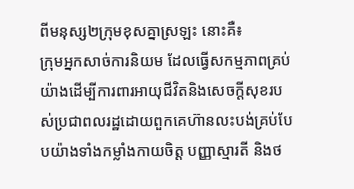ពីមនុស្ស២ក្រុមខុសគ្នាស្រឡះ នោះគឺ៖
ក្រុមអ្នកសាច់ការនិយម ដែលធ្វើសកម្មភាពគ្រប់យ៉ាងដើម្បីការពារអាយុជីវិតនិងសេចក្តីសុខរបស់ប្រជាពលរដ្ឋដោយពួកគេហ៊ានលះបង់គ្រប់បែបយ៉ាងទាំងកម្លាំងកាយចិត្ត បញ្ញាស្មារតី និងថ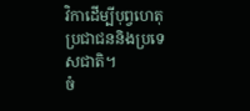វិកាដើម្បីបុព្វហេតុប្រជាជននិងប្រទេសជាតិ។
ចំ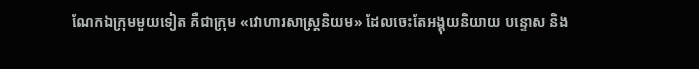ណែកឯក្រុមមួយទៀត គឺជាក្រុម «វោហារសាស្ត្រនិយម» ដែលចេះតែអង្គុយនិយាយ បន្ទោស និង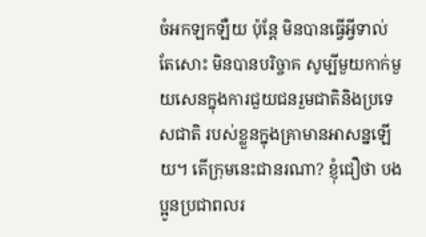ចំអកឡកឡឺយ ប៉ុន្តែ មិនបានធ្វើអ្វីទាល់តែសោះ មិនបានបរិច្ចាគ សូម្បីមួយកាក់មួយសេនក្នុងការជួយជនរួមជាតិនិងប្រទេសជាតិ របស់ខ្លួនក្នុងគ្រាមានអាសន្នឡើយ។ តើក្រុមនេះជានរណា? ខ្ញុំជឿថា បងប្អូនប្រជាពលរ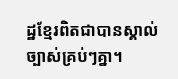ដ្ឋខ្មែរពិតជាបានស្គាល់ច្បាស់គ្រប់ៗគ្នា។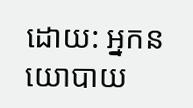ដោយ: អ្នកនយោបាយ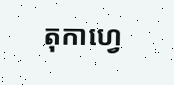តុកាហ្វេ